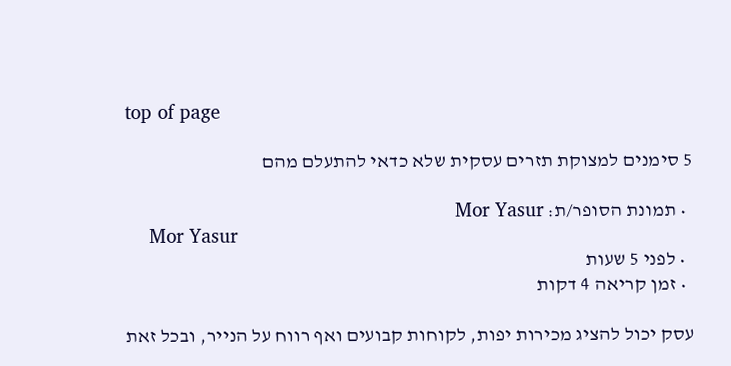top of page

5 סימנים למצוקת תזרים עסקית שלא כדאי להתעלם מהם

  • תמונת הסופר/ת: Mor Yasur
    Mor Yasur
  • לפני 5 שעות
  • זמן קריאה 4 דקות

עסק יכול להציג מכירות יפות, לקוחות קבועים ואף רווח על הנייר, ובכל זאת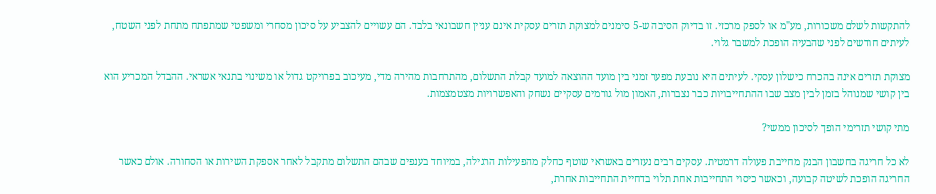להתקשות לשלם משכורות, מע"מ או לספק מרכזי. זו בדיוק הסיבה ש-5 סימנים למצוקת תזרים עסקית אינם עניין חשבונאי בלבד. הם עשויים להצביע על סיכון מסחרי ומשפטי שמתפתח מתחת לפני השטח, לעיתים חודשים לפני שהבעיה הופכת למשבר גלוי.

מצוקת תזרים אינה בהכרח כישלון עסקי. לעיתים היא נובעת מפער זמני בין מועד ההוצאה למועד קבלת התשלום, מהתרחבות מהירה מדי, מעיכוב בפרויקט גדול או משינוי בתנאי אשראי. ההבדל המכריע הוא בין קושי שמנוהל בזמן לבין מצב שבו ההתחייבויות כבר נצברות, האמון מול גורמים עסקיים נשחק והאפשרויות מצטמצמות.

מתי קושי תזרימי הופך לסיכון ממשי?

לא כל חריגה בחשבון הבנק מחייבת פעולה דרמטית. עסקים רבים נעזרים באשראי שוטף כחלק מהפעילות הרגילה, במיוחד בענפים שבהם התשלום מתקבל לאחר אספקת השירות או הסחורה. אולם כאשר החריגה הופכת לשיטה קבועה, וכאשר כיסוי התחייבות אחת תלוי בדחיית התחייבות אחרת,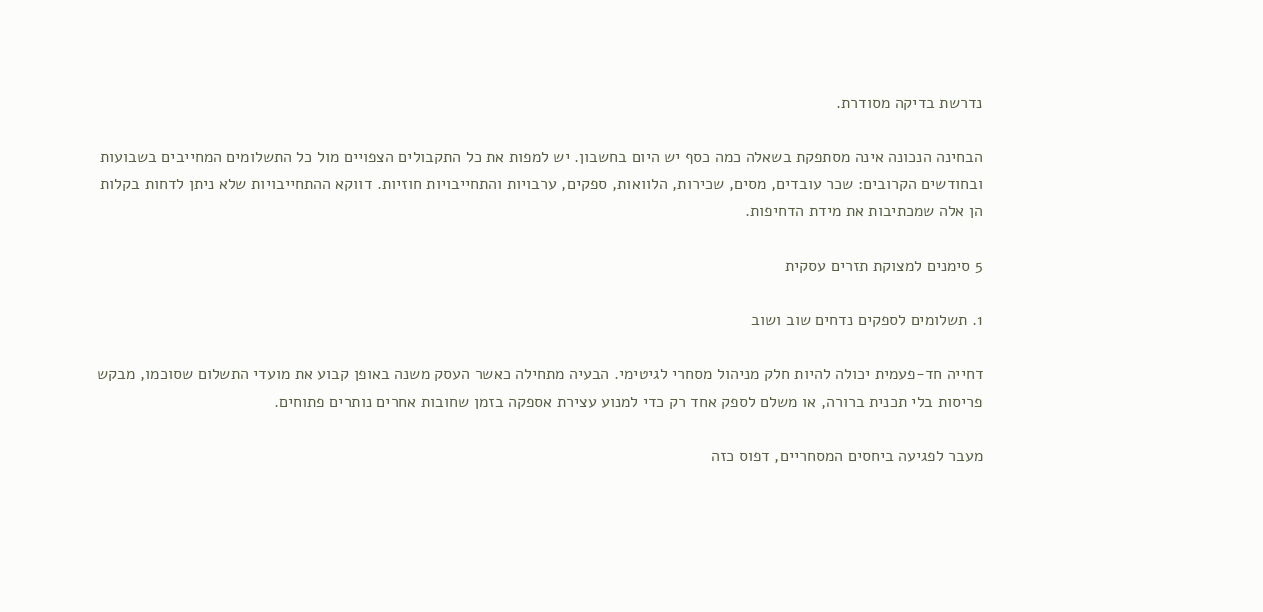נדרשת בדיקה מסודרת.

הבחינה הנכונה אינה מסתפקת בשאלה כמה כסף יש היום בחשבון. יש למפות את כל התקבולים הצפויים מול כל התשלומים המחייבים בשבועות ובחודשים הקרובים: שכר עובדים, מסים, שכירות, הלוואות, ספקים, ערבויות והתחייבויות חוזיות. דווקא ההתחייבויות שלא ניתן לדחות בקלות הן אלה שמכתיבות את מידת הדחיפות.

5 סימנים למצוקת תזרים עסקית

1. תשלומים לספקים נדחים שוב ושוב

דחייה חד-פעמית יכולה להיות חלק מניהול מסחרי לגיטימי. הבעיה מתחילה כאשר העסק משנה באופן קבוע את מועדי התשלום שסוכמו, מבקש פריסות בלי תכנית ברורה, או משלם לספק אחד רק כדי למנוע עצירת אספקה בזמן שחובות אחרים נותרים פתוחים.

מעבר לפגיעה ביחסים המסחריים, דפוס כזה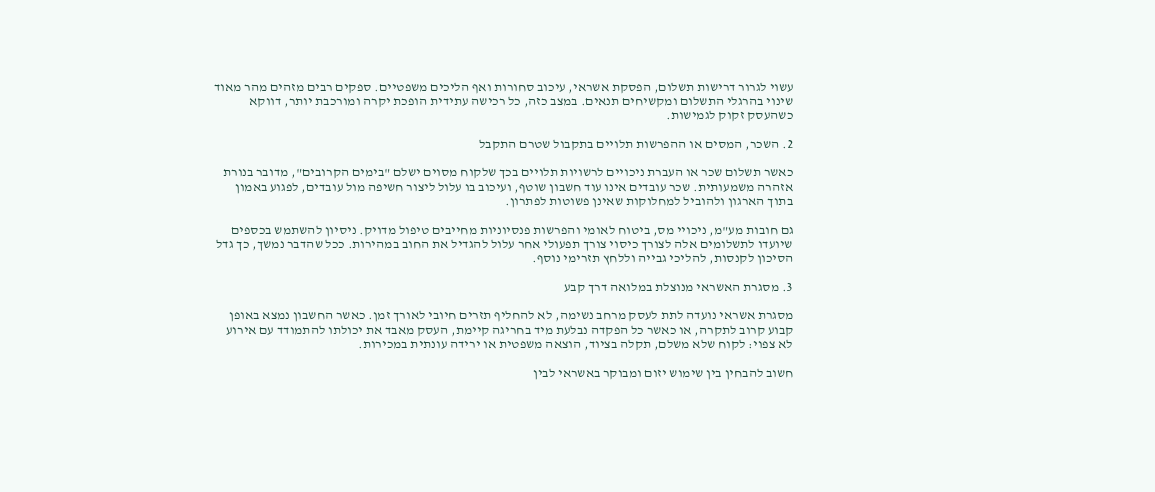עשוי לגרור דרישות תשלום, הפסקת אשראי, עיכוב סחורות ואף הליכים משפטיים. ספקים רבים מזהים מהר מאוד שינוי בהרגלי התשלום ומקשיחים תנאים. במצב כזה, כל רכישה עתידית הופכת יקרה ומורכבת יותר, דווקא כשהעסק זקוק לגמישות.

2. השכר, המסים או ההפרשות תלויים בתקבול שטרם התקבל

כאשר תשלום שכר או העברת ניכויים לרשויות תלויים בכך שלקוח מסוים ישלם "בימים הקרובים", מדובר בנורת אזהרה משמעותית. שכר עובדים אינו עוד חשבון שוטף, ועיכוב בו עלול ליצור חשיפה מול עובדים, לפגוע באמון בתוך הארגון ולהוביל למחלוקות שאינן פשוטות לפתרון.

גם חובות מע"מ, ניכויי מס, ביטוח לאומי והפרשות פנסיוניות מחייבים טיפול מדויק. ניסיון להשתמש בכספים שיועדו לתשלומים אלה לצורך כיסוי צורך תפעולי אחר עלול להגדיל את החוב במהירות. ככל שהדבר נמשך, כך גדל הסיכון לקנסות, להליכי גבייה וללחץ תזרימי נוסף.

3. מסגרת האשראי מנוצלת במלואה דרך קבע

מסגרת אשראי נועדה לתת לעסק מרחב נשימה, לא להחליף תזרים חיובי לאורך זמן. כאשר החשבון נמצא באופן קבוע קרוב לתקרה, או כאשר כל הפקדה נבלעת מיד בחריגה קיימת, העסק מאבד את יכולתו להתמודד עם אירוע לא צפוי: לקוח שלא משלם, תקלה בציוד, הוצאה משפטית או ירידה עונתית במכירות.

חשוב להבחין בין שימוש יזום ומבוקר באשראי לבין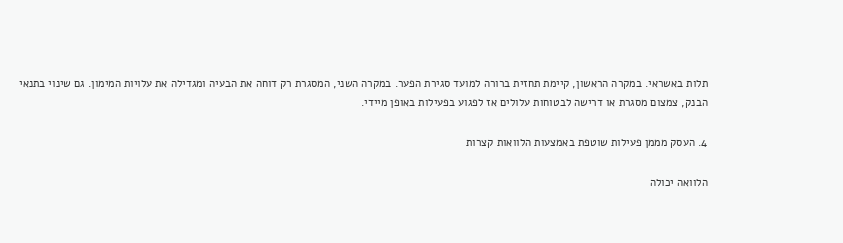תלות באשראי. במקרה הראשון, קיימת תחזית ברורה למועד סגירת הפער. במקרה השני, המסגרת רק דוחה את הבעיה ומגדילה את עלויות המימון. גם שינוי בתנאי הבנק, צמצום מסגרת או דרישה לבטוחות עלולים אז לפגוע בפעילות באופן מיידי.

4. העסק מממן פעילות שוטפת באמצעות הלוואות קצרות

הלוואה יכולה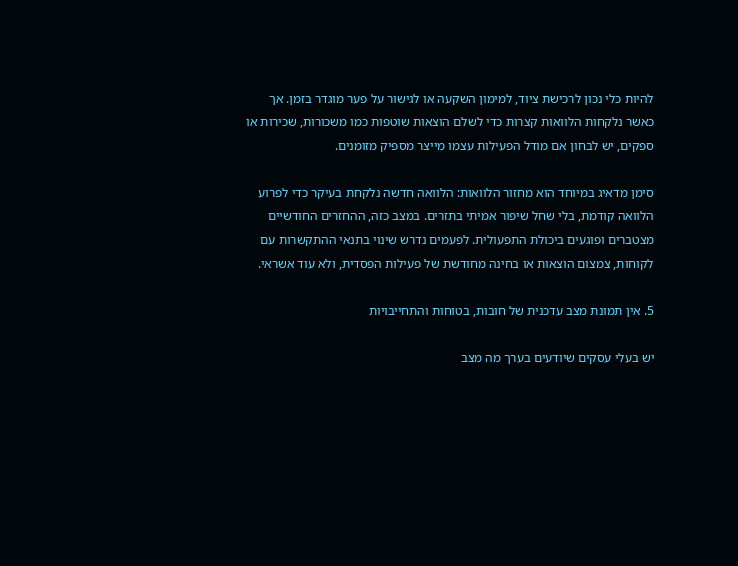להיות כלי נכון לרכישת ציוד, למימון השקעה או לגישור על פער מוגדר בזמן. אך כאשר נלקחות הלוואות קצרות כדי לשלם הוצאות שוטפות כמו משכורות, שכירות או ספקים, יש לבחון אם מודל הפעילות עצמו מייצר מספיק מזומנים.

סימן מדאיג במיוחד הוא מחזור הלוואות: הלוואה חדשה נלקחת בעיקר כדי לפרוע הלוואה קודמת, בלי שחל שיפור אמיתי בתזרים. במצב כזה, ההחזרים החודשיים מצטברים ופוגעים ביכולת התפעולית. לפעמים נדרש שינוי בתנאי ההתקשרות עם לקוחות, צמצום הוצאות או בחינה מחודשת של פעילות הפסדית, ולא עוד אשראי.

5. אין תמונת מצב עדכנית של חובות, בטוחות והתחייבויות

יש בעלי עסקים שיודעים בערך מה מצב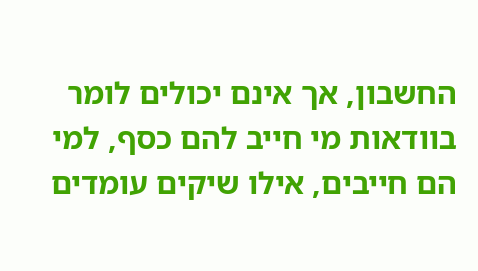החשבון, אך אינם יכולים לומר בוודאות מי חייב להם כסף, למי הם חייבים, אילו שיקים עומדים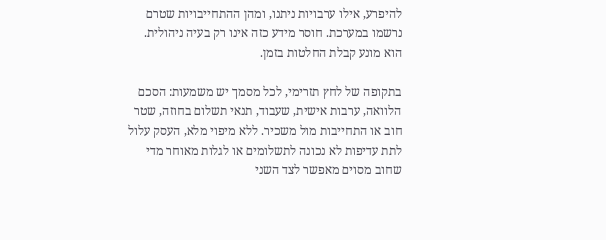להיפרע, אילו ערבויות ניתנו, ומהן ההתחייבויות שטרם נרשמו במערכת. חוסר מידע כזה אינו רק בעיה ניהולית. הוא מונע קבלת החלטות בזמן.

בתקופה של לחץ תזרימי, לכל מסמך יש משמעות: הסכם הלוואה, ערבות אישית, שעבוד, תנאי תשלום בחוזה, שטר חוב או התחייבות מול משכיר. ללא מיפוי מלא, העסק עלול לתת עדיפות לא נכונה לתשלומים או לגלות מאוחר מדי שחוב מסוים מאפשר לצד השני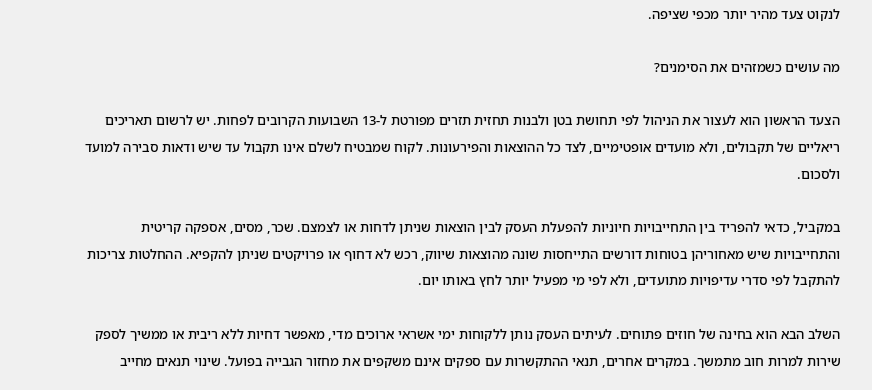לנקוט צעד מהיר יותר מכפי שציפה.

מה עושים כשמזהים את הסימנים?

הצעד הראשון הוא לעצור את הניהול לפי תחושת בטן ולבנות תחזית תזרים מפורטת ל-13 השבועות הקרובים לפחות. יש לרשום תאריכים ריאליים של תקבולים, ולא מועדים אופטימיים, לצד כל ההוצאות והפירעונות. לקוח שמבטיח לשלם אינו תקבול עד שיש ודאות סבירה למועד ולסכום.

במקביל, כדאי להפריד בין התחייבויות חיוניות להפעלת העסק לבין הוצאות שניתן לדחות או לצמצם. שכר, מסים, אספקה קריטית והתחייבויות שיש מאחוריהן בטוחות דורשים התייחסות שונה מהוצאות שיווק, רכש לא דחוף או פרויקטים שניתן להקפיא. ההחלטות צריכות להתקבל לפי סדרי עדיפויות מתועדים, ולא לפי מי מפעיל יותר לחץ באותו יום.

השלב הבא הוא בחינה של חוזים פתוחים. לעיתים העסק נותן ללקוחות ימי אשראי ארוכים מדי, מאפשר דחיות ללא ריבית או ממשיך לספק שירות למרות חוב מתמשך. במקרים אחרים, תנאי ההתקשרות עם ספקים אינם משקפים את מחזור הגבייה בפועל. שינוי תנאים מחייב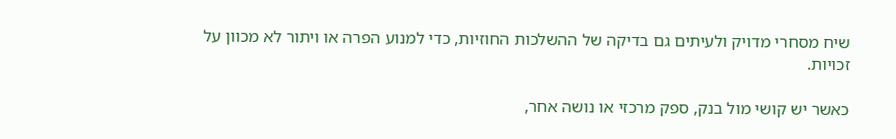שיח מסחרי מדויק ולעיתים גם בדיקה של ההשלכות החוזיות, כדי למנוע הפרה או ויתור לא מכוון על זכויות.

כאשר יש קושי מול בנק, ספק מרכזי או נושה אחר,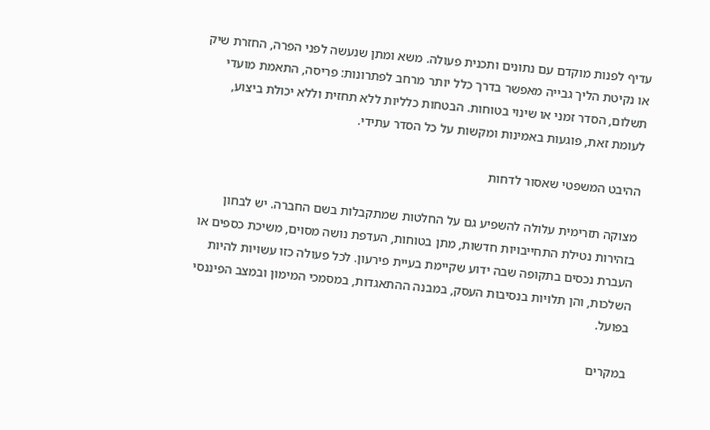עדיף לפנות מוקדם עם נתונים ותכנית פעולה. משא ומתן שנעשה לפני הפרה, החזרת שיק או נקיטת הליך גבייה מאפשר בדרך כלל יותר מרחב לפתרונות: פריסה, התאמת מועדי תשלום, הסדר זמני או שינוי בטוחות. הבטחות כלליות ללא תחזית וללא יכולת ביצוע, לעומת זאת, פוגעות באמינות ומקשות על כל הסדר עתידי.

ההיבט המשפטי שאסור לדחות

מצוקה תזרימית עלולה להשפיע גם על החלטות שמתקבלות בשם החברה. יש לבחון בזהירות נטילת התחייבויות חדשות, מתן בטוחות, העדפת נושה מסוים, משיכת כספים או העברת נכסים בתקופה שבה ידוע שקיימת בעיית פירעון. לכל פעולה כזו עשויות להיות השלכות, והן תלויות בנסיבות העסק, במבנה ההתאגדות, במסמכי המימון ובמצב הפיננסי בפועל.

במקרים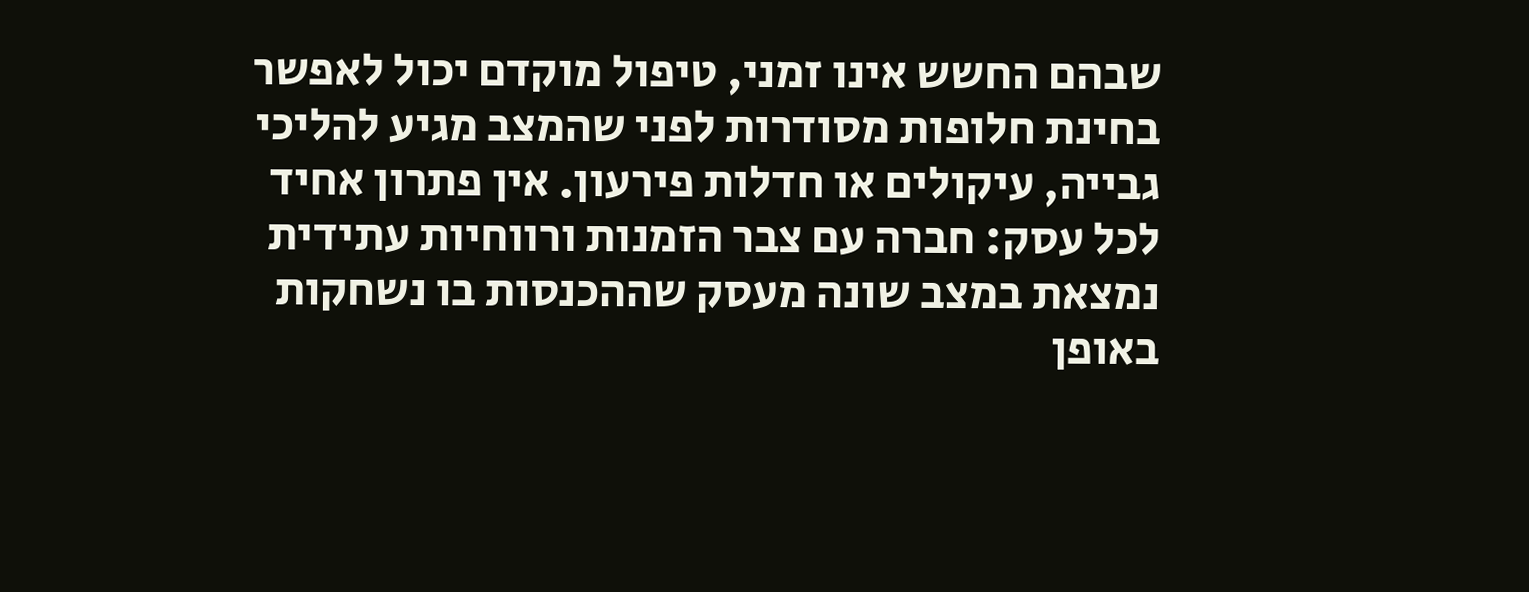שבהם החשש אינו זמני, טיפול מוקדם יכול לאפשר בחינת חלופות מסודרות לפני שהמצב מגיע להליכי גבייה, עיקולים או חדלות פירעון. אין פתרון אחיד לכל עסק: חברה עם צבר הזמנות ורווחיות עתידית נמצאת במצב שונה מעסק שההכנסות בו נשחקות באופן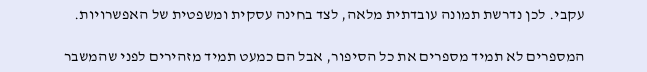עקבי. לכן נדרשת תמונה עובדתית מלאה, לצד בחינה עסקית ומשפטית של האפשרויות.

המספרים לא תמיד מספרים את כל הסיפור, אבל הם כמעט תמיד מזהירים לפני שהמשבר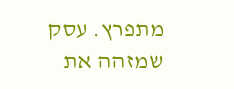מתפרץ. עסק שמזהה את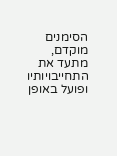הסימנים מוקדם, מתעד את התחייבויותיו ופועל באופן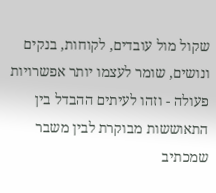שקול מול עובדים, לקוחות, בנקים ונושים, שומר לעצמו יותר אפשרויות פעולה - וזהו לעיתים ההבדל בין התאוששות מבוקרת לבין משבר שמכתיב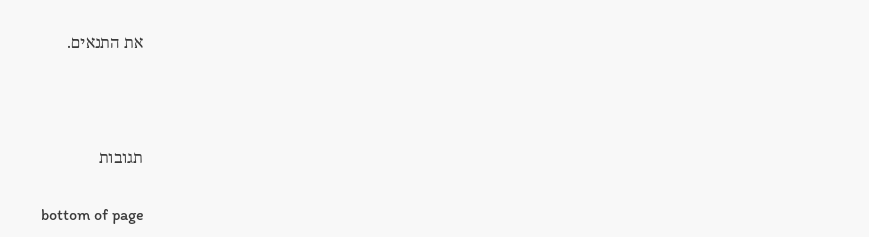את התנאים.





תגובות


bottom of page